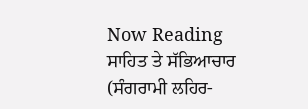Now Reading
ਸਾਹਿਤ ਤੇ ਸੱਭਿਆਚਾਰ (ਸੰਗਰਾਮੀ ਲਹਿਰ-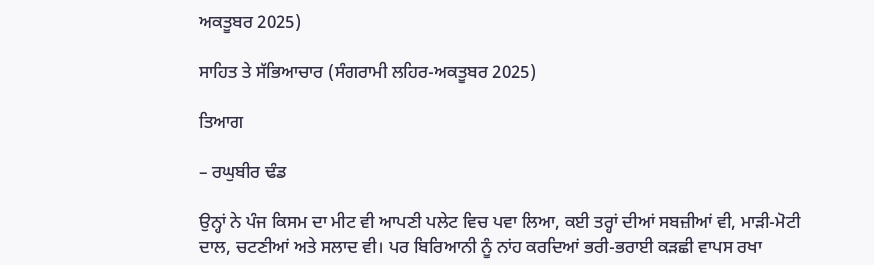ਅਕਤੂਬਰ 2025)

ਸਾਹਿਤ ਤੇ ਸੱਭਿਆਚਾਰ (ਸੰਗਰਾਮੀ ਲਹਿਰ-ਅਕਤੂਬਰ 2025)

ਤਿਆਗ

– ਰਘੁਬੀਰ ਢੰਡ

ਉਨ੍ਹਾਂ ਨੇ ਪੰਜ ਕਿਸਮ ਦਾ ਮੀਟ ਵੀ ਆਪਣੀ ਪਲੇਟ ਵਿਚ ਪਵਾ ਲਿਆ, ਕਈ ਤਰ੍ਹਾਂ ਦੀਆਂ ਸਬਜ਼ੀਆਂ ਵੀ, ਮਾੜੀ-ਮੋਟੀ ਦਾਲ, ਚਟਣੀਆਂ ਅਤੇ ਸਲਾਦ ਵੀ। ਪਰ ਬਿਰਿਆਨੀ ਨੂੰ ਨਾਂਹ ਕਰਦਿਆਂ ਭਰੀ-ਭਰਾਈ ਕੜਛੀ ਵਾਪਸ ਰਖਾ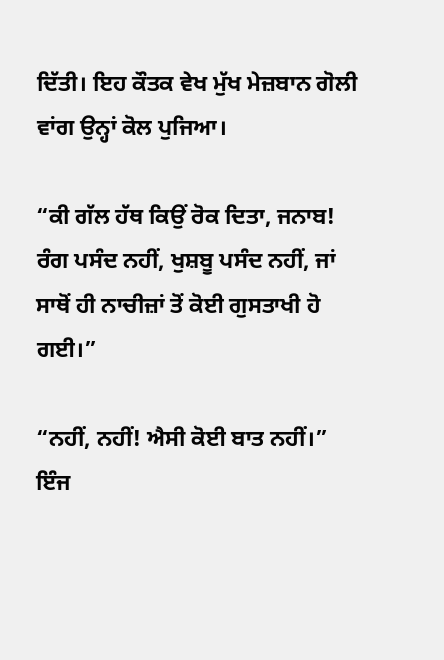ਦਿੱਤੀ। ਇਹ ਕੌਤਕ ਵੇਖ ਮੁੱਖ ਮੇਜ਼ਬਾਨ ਗੋਲੀ ਵਾਂਗ ਉਨ੍ਹਾਂ ਕੋਲ ਪੁਜਿਆ।

“ਕੀ ਗੱਲ ਹੱਥ ਕਿਉਂ ਰੋਕ ਦਿਤਾ, ਜਨਾਬ! ਰੰਗ ਪਸੰਦ ਨਹੀਂ, ਖੁਸ਼ਬੂ ਪਸੰਦ ਨਹੀਂ, ਜਾਂ ਸਾਥੋਂ ਹੀ ਨਾਚੀਜ਼ਾਂ ਤੋਂ ਕੋਈ ਗੁਸਤਾਖੀ ਹੋ ਗਈ।”

“ਨਹੀਂ, ਨਹੀਂ! ਐਸੀ ਕੋਈ ਬਾਤ ਨਹੀਂ।” ਇੰਜ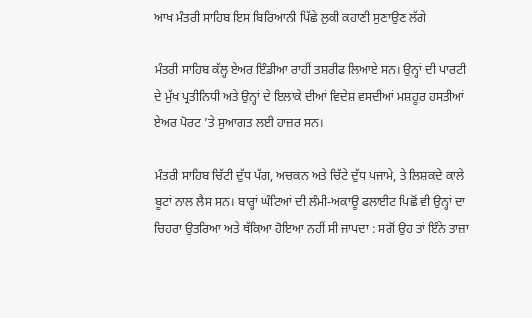ਆਖ ਮੰਤਰੀ ਸਾਹਿਬ ਇਸ ਬਿਰਿਆਨੀ ਪਿੱਛੇ ਲੁਕੀ ਕਹਾਣੀ ਸੁਣਾਉਣ ਲੱਗੇ

ਮੰਤਰੀ ਸਾਹਿਬ ਕੱਲ੍ਹ ਏਅਰ ਇੰਡੀਆ ਰਾਹੀਂ ਤਸ਼ਰੀਫ ਲਿਆਏ ਸਨ। ਉਨ੍ਹਾਂ ਦੀ ਪਾਰਟੀ ਦੇ ਮੁੱਖ ਪ੍ਰਤੀਨਿਧੀ ਅਤੇ ਉਨ੍ਹਾਂ ਦੇ ਇਲਾਕੇ ਦੀਆਂ ਵਿਦੇਸ਼ ਵਸਦੀਆਂ ਮਸ਼ਹੂਰ ਹਸਤੀਆਂ ਏਅਰ ਪੋਰਟ ’ਤੇ ਸੁਆਗਤ ਲਈ ਹਾਜ਼ਰ ਸਨ।

ਮੰਤਰੀ ਸਾਹਿਬ ਚਿੱਟੀ ਦੁੱਧ ਪੱਗ, ਅਚਕਨ ਅਤੇ ਚਿੱਟੇ ਦੁੱਧ ਪਜਾਮੇ, ਤੇ ਲਿਸ਼ਕਦੇ ਕਾਲੇ ਬੂਟਾਂ ਨਾਲ ਲੈਸ ਸਨ। ਬਾਰ੍ਹਾਂ ਘੰਟਿਆਂ ਦੀ ਲੰਮੀ-ਅਕਾਊ ਫਲਾਈਟ ਪਿਛੋਂ ਵੀ ਉਨ੍ਹਾਂ ਦਾ ਚਿਹਰਾ ਉਤਰਿਆ ਅਤੇ ਥੱਕਿਆ ਹੋਇਆ ਨਹੀਂ ਸੀ ਜਾਪਦਾ : ਸਗੋਂ ਉਹ ਤਾਂ ਇੰਨੇ ਤਾਜ਼ਾ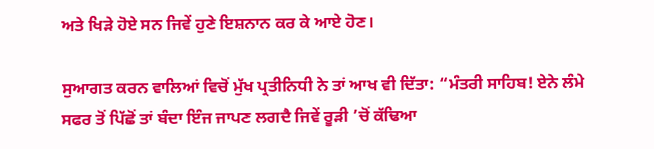ਅਤੇ ਖਿੜੇ ਹੋਏ ਸਨ ਜਿਵੇਂ ਹੁਣੇ ਇਸ਼ਨਾਨ ਕਰ ਕੇ ਆਏ ਹੋਣ।

ਸੁਆਗਤ ਕਰਨ ਵਾਲਿਆਂ ਵਿਚੋਂ ਮੁੱਖ ਪ੍ਰਤੀਨਿਧੀ ਨੇ ਤਾਂ ਆਖ ਵੀ ਦਿੱਤਾ: “ਮੰਤਰੀ ਸਾਹਿਬ! ਏਨੇ ਲੰਮੇ ਸਫਰ ਤੋਂ ਪਿੱਛੋਂ ਤਾਂ ਬੰਦਾ ਇੰਜ ਜਾਪਣ ਲਗਦੈ ਜਿਵੇਂ ਰੂੜੀ ’ਚੋਂ ਕੱਢਿਆ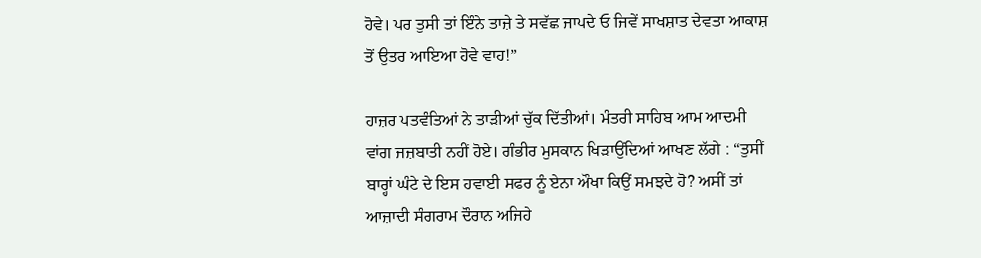ਹੋਵੇ। ਪਰ ਤੁਸੀ ਤਾਂ ਇੰਨੇ ਤਾਜ਼ੇ ਤੇ ਸਵੱਛ ਜਾਪਦੇ ਓ ਜਿਵੇਂ ਸਾਖਸ਼ਾਤ ਦੇਵਤਾ ਆਕਾਸ਼ ਤੋਂ ਉਤਰ ਆਇਆ ਹੋਵੇ ਵਾਹ!”

ਹਾਜ਼ਰ ਪਤਵੰਤਿਆਂ ਨੇ ਤਾੜੀਆਂ ਚੁੱਕ ਦਿੱਤੀਆਂ। ਮੰਤਰੀ ਸਾਹਿਬ ਆਮ ਆਦਮੀ ਵਾਂਗ ਜਜ਼ਬਾਤੀ ਨਹੀਂ ਹੋਏ। ਗੰਭੀਰ ਮੁਸਕਾਨ ਖਿੜਾਉਂਦਿਆਂ ਆਖਣ ਲੱਗੇ : “ਤੁਸੀਂ ਬਾਰ੍ਹਾਂ ਘੰਟੇ ਦੇ ਇਸ ਹਵਾਈ ਸਫਰ ਨੂੰ ਏਨਾ ਔਖਾ ਕਿਉਂ ਸਮਝਦੇ ਹੋ? ਅਸੀਂ ਤਾਂ ਆਜ਼ਾਦੀ ਸੰਗਰਾਮ ਦੌਰਾਨ ਅਜਿਹੇ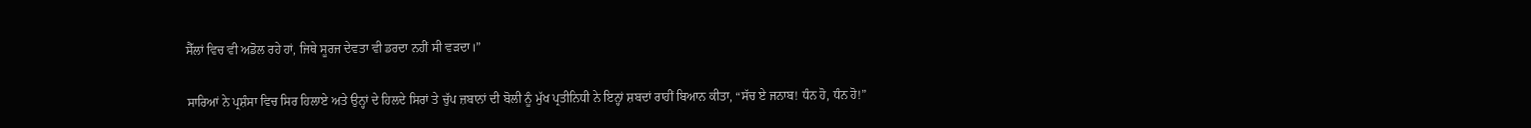ਸੈੱਲਾਂ ਵਿਚ ਵੀ ਅਡੋਲ ਰਹੇ ਹਾਂ, ਜਿਥੇ ਸੂਰਜ ਦੇਵਤਾ ਵੀ ਡਰਦਾ ਨਹੀਂ ਸੀ ਵੜਦਾ।”

ਸਾਰਿਆਂ ਨੇ ਪ੍ਰਸ਼ੰਸਾ ਵਿਚ ਸਿਰ ਹਿਲਾਏ ਅਤੇ ਉਨ੍ਹਾਂ ਦੇ ਹਿਲਦੇ ਸਿਰਾਂ ਤੇ ਚੁੱਪ ਜ਼ਬਾਨਾਂ ਦੀ ਬੋਲੀ ਨੂੰ ਮੁੱਖ ਪ੍ਰਤੀਨਿਧੀ ਨੇ ਇਨ੍ਹਾਂ ਸ਼ਬਦਾਂ ਰਾਹੀਂ ਬਿਆਨ ਕੀਤਾ, “ਸੱਚ ਏ ਜਨਾਬ! ਧੰਨ ਹੋ, ਧੰਨ ਹੋ!”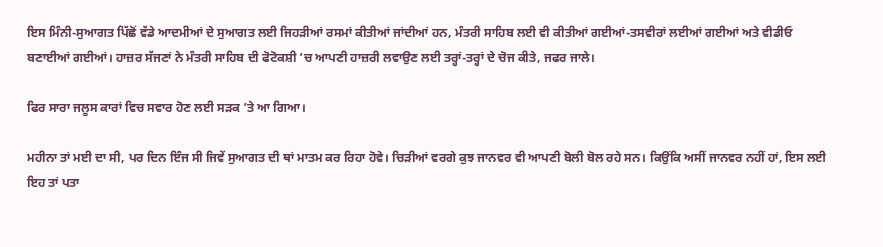ਇਸ ਮਿੰਨੀ-ਸੁਆਗਤ ਪਿੱਛੋਂ ਵੱਡੇ ਆਦਮੀਆਂ ਦੇ ਸੁਆਗਤ ਲਈ ਜਿਹੜੀਆਂ ਰਸਮਾਂ ਕੀਤੀਆਂ ਜਾਂਦੀਆਂ ਹਨ, ਮੰਤਰੀ ਸਾਹਿਬ ਲਈ ਵੀ ਕੀਤੀਆਂ ਗਈਆਂ-ਤਸਵੀਰਾਂ ਲਈਆਂ ਗਈਆਂ ਅਤੇ ਵੀਡੀਓ ਬਣਾਈਆਂ ਗਈਆਂ। ਹਾਜ਼ਰ ਸੱਜਣਾਂ ਨੇ ਮੰਤਰੀ ਸਾਹਿਬ ਦੀ ਫੋਟੋਕਸ਼ੀ ’ਚ ਆਪਣੀ ਹਾਜ਼ਰੀ ਲਵਾਉਣ ਲਈ ਤਰ੍ਹਾਂ-ਤਰ੍ਹਾਂ ਦੇ ਚੋਜ ਕੀਤੇ, ਜਫਰ ਜਾਲੇ।

ਫਿਰ ਸਾਰਾ ਜਲੂਸ ਕਾਰਾਂ ਵਿਚ ਸਵਾਰ ਹੋਣ ਲਈ ਸੜਕ ’ਤੇ ਆ ਗਿਆ।

ਮਹੀਨਾ ਤਾਂ ਮਈ ਦਾ ਸੀ, ਪਰ ਦਿਨ ਇੰਜ ਸੀ ਜਿਵੇਂ ਸੁਆਗਤ ਦੀ ਥਾਂ ਮਾਤਮ ਕਰ ਰਿਹਾ ਹੋਵੇ। ਚਿੜੀਆਂ ਵਰਗੇ ਕੁਝ ਜਾਨਵਰ ਵੀ ਆਪਣੀ ਬੋਲੀ ਬੋਲ ਰਹੇ ਸਨ। ਕਿਉਂਕਿ ਅਸੀਂ ਜਾਨਵਰ ਨਹੀਂ ਹਾਂ, ਇਸ ਲਈ ਇਹ ਤਾਂ ਪਤਾ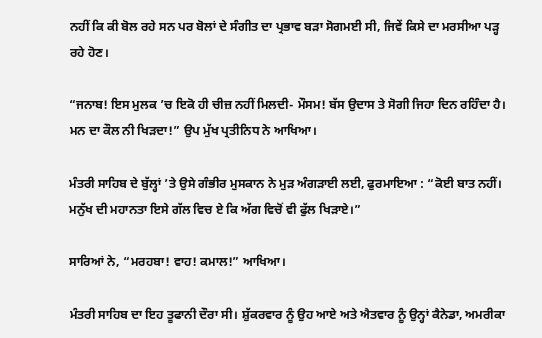ਨਹੀਂ ਕਿ ਕੀ ਬੋਲ ਰਹੇ ਸਨ ਪਰ ਬੋਲਾਂ ਦੇ ਸੰਗੀਤ ਦਾ ਪ੍ਰਭਾਵ ਬੜਾ ਸੋਗਮਈ ਸੀ, ਜਿਵੇਂ ਕਿਸੇ ਦਾ ਮਰਸੀਆ ਪੜ੍ਹ ਰਹੇ ਹੋਣ।

“ਜਨਾਬ! ਇਸ ਮੁਲਕ ’ਚ ਇਕੋ ਹੀ ਚੀਜ਼ ਨਹੀਂ ਮਿਲਦੀ- ਮੌਸਮ! ਬੱਸ ਉਦਾਸ ਤੇ ਸੋਗੀ ਜਿਹਾ ਦਿਨ ਰਹਿੰਦਾ ਹੈ। ਮਨ ਦਾ ਕੌਲ ਨੀ ਖਿੜਦਾ!” ਉਪ ਮੁੱਖ ਪ੍ਰਤੀਨਿਧ ਨੇ ਆਖਿਆ।

ਮੰਤਰੀ ਸਾਹਿਬ ਦੇ ਬੁੱਲ੍ਹਾਂ ’ਤੇ ਉਸੇ ਗੰਭੀਰ ਮੁਸਕਾਨ ਨੇ ਮੁੜ ਅੰਗੜਾਈ ਲਈ, ਫੁਰਮਾਇਆ : “ਕੋਈ ਬਾਤ ਨਹੀਂ। ਮਨੁੱਖ ਦੀ ਮਹਾਨਤਾ ਇਸੇ ਗੱਲ ਵਿਚ ਏ ਕਿ ਅੱਗ ਵਿਚੋਂ ਵੀ ਫੁੱਲ ਖਿੜਾਏ।”

ਸਾਰਿਆਂ ਨੇ, “ਮਰਹਬਾ! ਵਾਹ! ਕਮਾਲ!” ਆਖਿਆ।

ਮੰਤਰੀ ਸਾਹਿਬ ਦਾ ਇਹ ਤੂਫਾਨੀ ਦੌਰਾ ਸੀ। ਸ਼ੁੱਕਰਵਾਰ ਨੂੰ ਉਹ ਆਏ ਅਤੇ ਐਤਵਾਰ ਨੂੰ ਉਨ੍ਹਾਂ ਕੈਨੇਡਾ, ਅਮਰੀਕਾ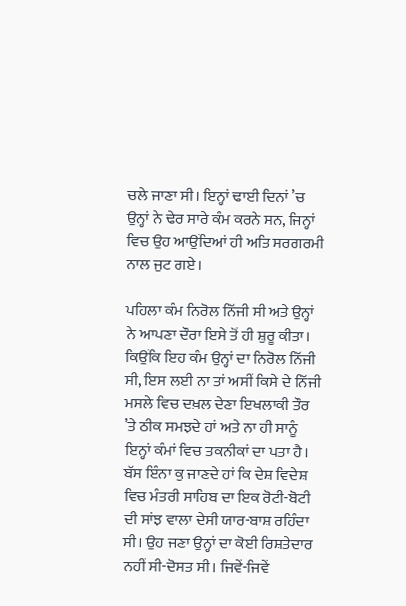ਚਲੇ ਜਾਣਾ ਸੀ। ਇਨ੍ਹਾਂ ਢਾਈ ਦਿਨਾਂ ’ਚ ਉਨ੍ਹਾਂ ਨੇ ਢੇਰ ਸਾਰੇ ਕੰਮ ਕਰਨੇ ਸਨ, ਜਿਨ੍ਹਾਂ ਵਿਚ ਉਹ ਆਉਂਦਿਆਂ ਹੀ ਅਤਿ ਸਰਗਰਮੀ ਨਾਲ ਜੁਟ ਗਏ।

ਪਹਿਲਾ ਕੰਮ ਨਿਰੋਲ ਨਿੱਜੀ ਸੀ ਅਤੇ ਉਨ੍ਹਾਂ ਨੇ ਆਪਣਾ ਦੌਰਾ ਇਸੇ ਤੋਂ ਹੀ ਸ਼ੁਰੂ ਕੀਤਾ। ਕਿਉਂਕਿ ਇਹ ਕੰਮ ਉਨ੍ਹਾਂ ਦਾ ਨਿਰੋਲ ਨਿੱਜੀ ਸੀ, ਇਸ ਲਈ ਨਾ ਤਾਂ ਅਸੀਂ ਕਿਸੇ ਦੇ ਨਿੱਜੀ ਮਸਲੇ ਵਿਚ ਦਖ਼ਲ ਦੇਣਾ ਇਖਲਾਕੀ ਤੌਰ ’ਤੇ ਠੀਕ ਸਮਝਦੇ ਹਾਂ ਅਤੇ ਨਾ ਹੀ ਸਾਨੂੰ ਇਨ੍ਹਾਂ ਕੰਮਾਂ ਵਿਚ ਤਕਨੀਕਾਂ ਦਾ ਪਤਾ ਹੈ। ਬੱਸ ਇੰਨਾ ਕੁ ਜਾਣਦੇ ਹਾਂ ਕਿ ਦੇਸ਼ ਵਿਦੇਸ਼ ਵਿਚ ਮੰਤਰੀ ਸਾਹਿਬ ਦਾ ਇਕ ਰੋਟੀ-ਬੋਟੀ ਦੀ ਸਾਂਝ ਵਾਲਾ ਦੇਸੀ ਯਾਰ-ਬਾਸ਼ ਰਹਿੰਦਾ ਸੀ। ਉਹ ਜਣਾ ਉਨ੍ਹਾਂ ਦਾ ਕੋਈ ਰਿਸ਼ਤੇਦਾਰ ਨਹੀਂ ਸੀ-ਦੋਸਤ ਸੀ। ਜਿਵੇਂ-ਜਿਵੇਂ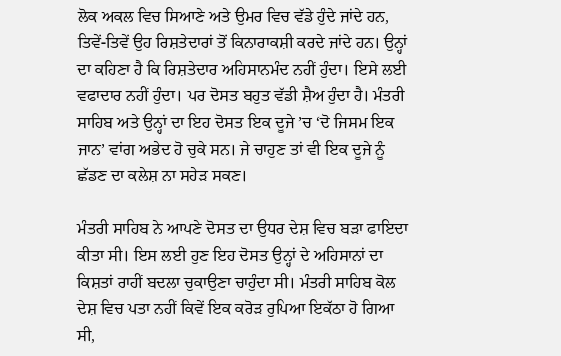ਲੋਕ ਅਕਲ ਵਿਚ ਸਿਆਣੇ ਅਤੇ ਉਮਰ ਵਿਚ ਵੱਡੇ ਹੁੰਦੇ ਜਾਂਦੇ ਹਨ, ਤਿਵੇਂ-ਤਿਵੇਂ ਉਹ ਰਿਸ਼ਤੇਦਾਰਾਂ ਤੋਂ ਕਿਨਾਰਾਕਸ਼ੀ ਕਰਦੇ ਜਾਂਦੇ ਹਨ। ਉਨ੍ਹਾਂ ਦਾ ਕਹਿਣਾ ਹੈ ਕਿ ਰਿਸ਼ਤੇਦਾਰ ਅਹਿਸਾਨਮੰਦ ਨਹੀਂ ਹੁੰਦਾ। ਇਸੇ ਲਈ ਵਫਾਦਾਰ ਨਹੀਂ ਹੁੰਦਾ। ਪਰ ਦੋਸਤ ਬਹੁਤ ਵੱਡੀ ਸ਼ੈਅ ਹੁੰਦਾ ਹੈ। ਮੰਤਰੀ ਸਾਹਿਬ ਅਤੇ ਉਨ੍ਹਾਂ ਦਾ ਇਹ ਦੋਸਤ ਇਕ ਦੂਜੇ ’ਚ ‘ਦੋ ਜਿਸਮ ਇਕ ਜਾਨ’ ਵਾਂਗ ਅਭੇਦ ਹੋ ਚੁਕੇ ਸਨ। ਜੇ ਚਾਹੁਣ ਤਾਂ ਵੀ ਇਕ ਦੂਜੇ ਨੂੰ ਛੱਡਣ ਦਾ ਕਲੇਸ਼ ਨਾ ਸਹੇੜ ਸਕਣ।

ਮੰਤਰੀ ਸਾਹਿਬ ਨੇ ਆਪਣੇ ਦੋਸਤ ਦਾ ਉਧਰ ਦੇਸ਼ ਵਿਚ ਬੜਾ ਫਾਇਦਾ ਕੀਤਾ ਸੀ। ਇਸ ਲਈ ਹੁਣ ਇਹ ਦੋਸਤ ਉਨ੍ਹਾਂ ਦੇ ਅਹਿਸਾਨਾਂ ਦਾ ਕਿਸ਼ਤਾਂ ਰਾਹੀਂ ਬਦਲਾ ਚੁਕਾਉਣਾ ਚਾਹੁੰਦਾ ਸੀ। ਮੰਤਰੀ ਸਾਹਿਬ ਕੋਲ ਦੇਸ਼ ਵਿਚ ਪਤਾ ਨਹੀਂ ਕਿਵੇਂ ਇਕ ਕਰੋੜ ਰੁਪਿਆ ਇਕੱਠਾ ਹੋ ਗਿਆ ਸੀ,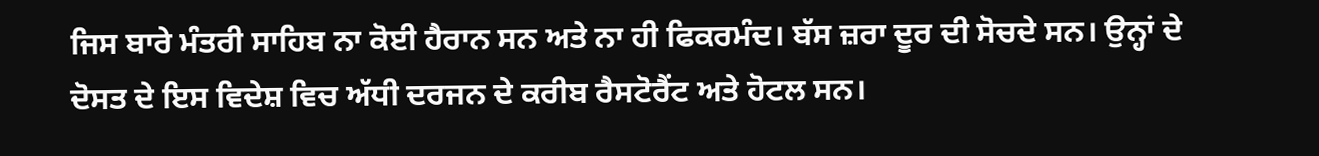ਜਿਸ ਬਾਰੇ ਮੰਤਰੀ ਸਾਹਿਬ ਨਾ ਕੋਈ ਹੈਰਾਨ ਸਨ ਅਤੇ ਨਾ ਹੀ ਫਿਕਰਮੰਦ। ਬੱਸ ਜ਼ਰਾ ਦੂਰ ਦੀ ਸੋਚਦੇ ਸਨ। ਉਨ੍ਹਾਂ ਦੇ ਦੋਸਤ ਦੇ ਇਸ ਵਿਦੇਸ਼ ਵਿਚ ਅੱਧੀ ਦਰਜਨ ਦੇ ਕਰੀਬ ਰੈਸਟੋਰੈਂਟ ਅਤੇ ਹੋਟਲ ਸਨ।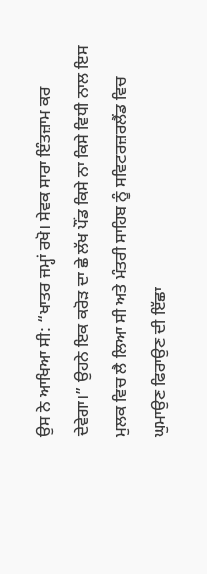ਉਸ ਨੇ ਆਖਿਆ ਸੀ: “ਖਾਤਰ ਜਮ੍ਹਾਂ ਰਖੋ। ਸੇਵਕ ਸਾਰਾ ਇੰਤਜ਼ਾਮ ਕਰ ਦੇਵੇਗਾ।” ਉਹਨੇ ਇਕ ਕਰੋੜ ਦਾ ਛੇ ਲੱਖ ਪੌਂਡ ਕਿਸੇ ਨਾ ਕਿਸੇ ਵਿਧੀ ਨਾਲ ਇਸ ਮੁਲਕ ਵਿਚ ਲੈ ਲਿਆ ਸੀ ਅਤੇ ਮੰਤਰੀ ਸਾਹਿਬ ਨੂੰ ਸਵਿਟਰਜ਼ਰਲੈਂਡ ਵਿਚ ਘੁਮਾਉਣ ਫਿਰਾਉਣ ਦੀ ਇੱਛਾ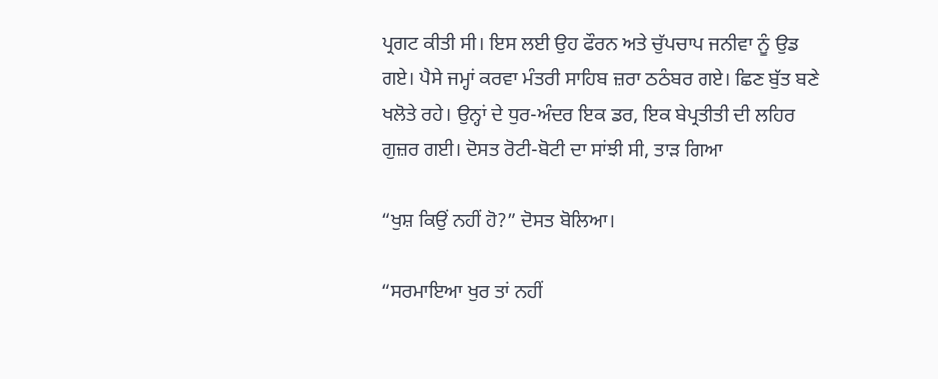ਪ੍ਰਗਟ ਕੀਤੀ ਸੀ। ਇਸ ਲਈ ਉਹ ਫੌਰਨ ਅਤੇ ਚੁੱਪਚਾਪ ਜਨੀਵਾ ਨੂੰ ਉਡ ਗਏ। ਪੈਸੇ ਜਮ੍ਹਾਂ ਕਰਵਾ ਮੰਤਰੀ ਸਾਹਿਬ ਜ਼ਰਾ ਠਠੰਬਰ ਗਏ। ਛਿਣ ਬੁੱਤ ਬਣੇ ਖਲੋਤੇ ਰਹੇ। ਉਨ੍ਹਾਂ ਦੇ ਧੁਰ-ਅੰਦਰ ਇਕ ਡਰ, ਇਕ ਬੇਪ੍ਰਤੀਤੀ ਦੀ ਲਹਿਰ ਗੁਜ਼ਰ ਗਈ। ਦੋਸਤ ਰੋਟੀ-ਬੋਟੀ ਦਾ ਸਾਂਝੀ ਸੀ, ਤਾੜ ਗਿਆ

“ਖੁਸ਼ ਕਿਉਂ ਨਹੀਂ ਹੋ?” ਦੋਸਤ ਬੋਲਿਆ।

“ਸਰਮਾਇਆ ਖੁਰ ਤਾਂ ਨਹੀਂ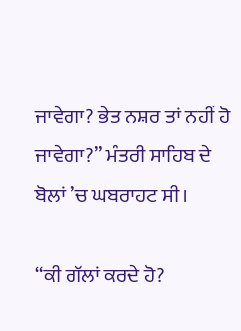ਜਾਵੇਗਾ? ਭੇਤ ਨਸ਼ਰ ਤਾਂ ਨਹੀਂ ਹੋ ਜਾਵੇਗਾ?” ਮੰਤਰੀ ਸਾਹਿਬ ਦੇ ਬੋਲਾਂ ’ਚ ਘਬਰਾਹਟ ਸੀ।

“ਕੀ ਗੱਲਾਂ ਕਰਦੇ ਹੋ?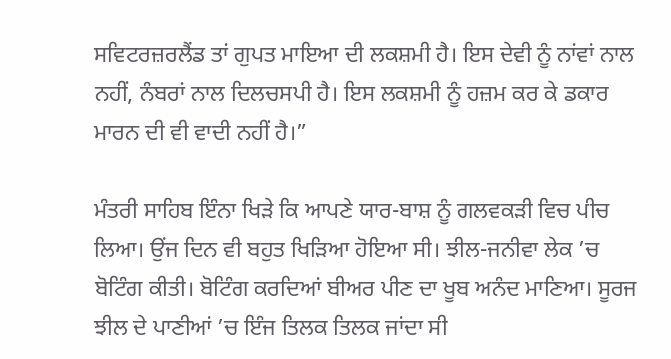ਸਵਿਟਰਜ਼ਰਲੈਂਡ ਤਾਂ ਗੁਪਤ ਮਾਇਆ ਦੀ ਲਕਸ਼ਮੀ ਹੈ। ਇਸ ਦੇਵੀ ਨੂੰ ਨਾਂਵਾਂ ਨਾਲ ਨਹੀਂ, ਨੰਬਰਾਂ ਨਾਲ ਦਿਲਚਸਪੀ ਹੈ। ਇਸ ਲਕਸ਼ਮੀ ਨੂੰ ਹਜ਼ਮ ਕਰ ਕੇ ਡਕਾਰ ਮਾਰਨ ਦੀ ਵੀ ਵਾਦੀ ਨਹੀਂ ਹੈ।”

ਮੰਤਰੀ ਸਾਹਿਬ ਇੰਨਾ ਖਿੜੇ ਕਿ ਆਪਣੇ ਯਾਰ-ਬਾਸ਼ ਨੂੰ ਗਲਵਕੜੀ ਵਿਚ ਪੀਚ ਲਿਆ। ਉਂਜ ਦਿਨ ਵੀ ਬਹੁਤ ਖਿੜਿਆ ਹੋਇਆ ਸੀ। ਝੀਲ-ਜਨੀਵਾ ਲੇਕ ’ਚ ਬੋਟਿੰਗ ਕੀਤੀ। ਬੋਟਿੰਗ ਕਰਦਿਆਂ ਬੀਅਰ ਪੀਣ ਦਾ ਖੂਬ ਅਨੰਦ ਮਾਣਿਆ। ਸੂਰਜ ਝੀਲ ਦੇ ਪਾਣੀਆਂ ’ਚ ਇੰਜ ਤਿਲਕ ਤਿਲਕ ਜਾਂਦਾ ਸੀ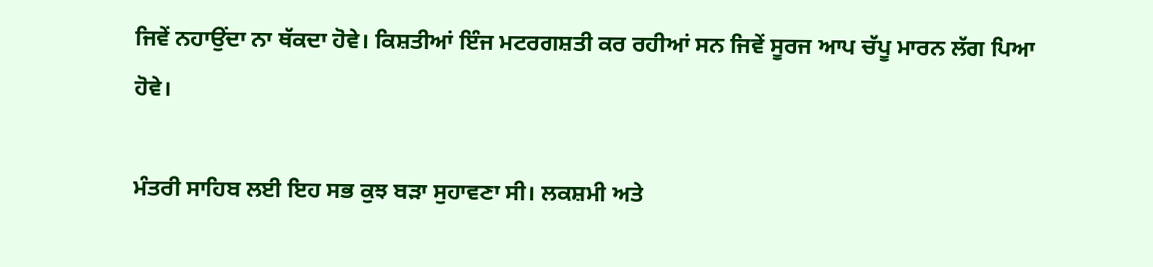ਜਿਵੇਂ ਨਹਾਉਂਦਾ ਨਾ ਥੱਕਦਾ ਹੋਵੇ। ਕਿਸ਼ਤੀਆਂ ਇੰਜ ਮਟਰਗਸ਼ਤੀ ਕਰ ਰਹੀਆਂ ਸਨ ਜਿਵੇਂ ਸੂਰਜ ਆਪ ਚੱਪੂ ਮਾਰਨ ਲੱਗ ਪਿਆ ਹੋਵੇ।

ਮੰਤਰੀ ਸਾਹਿਬ ਲਈ ਇਹ ਸਭ ਕੁਝ ਬੜਾ ਸੁਹਾਵਣਾ ਸੀ। ਲਕਸ਼ਮੀ ਅਤੇ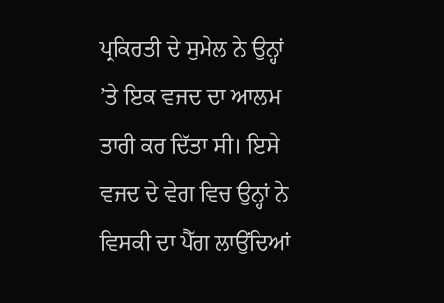ਪ੍ਰਕਿਰਤੀ ਦੇ ਸੁਮੇਲ ਨੇ ਉਨ੍ਹਾਂ ’ਤੇ ਇਕ ਵਜਦ ਦਾ ਆਲਮ ਤਾਰੀ ਕਰ ਦਿੱਤਾ ਸੀ। ਇਸੇ ਵਜਦ ਦੇ ਵੇਗ ਵਿਚ ਉਨ੍ਹਾਂ ਨੇ ਵਿਸਕੀ ਦਾ ਪੈੱਗ ਲਾਉਂਦਿਆਂ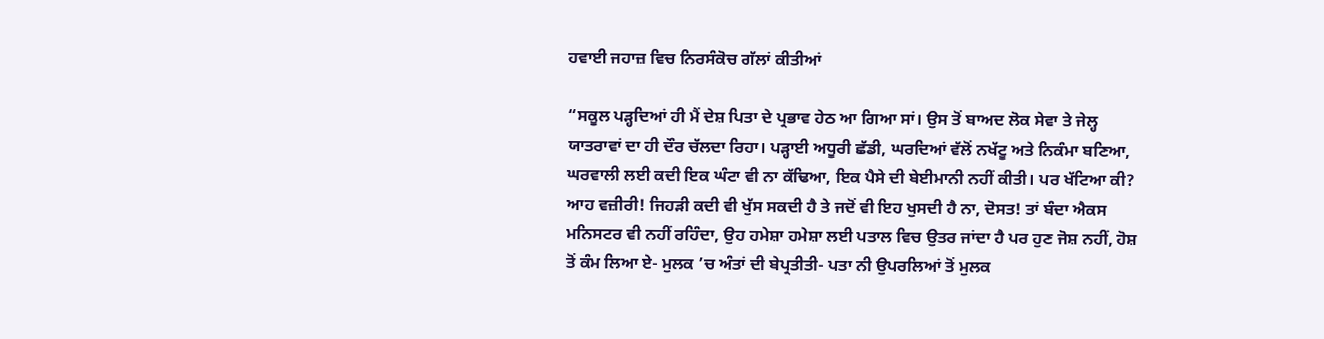ਹਵਾਈ ਜਹਾਜ਼ ਵਿਚ ਨਿਰਸੰਕੋਚ ਗੱਲਾਂ ਕੀਤੀਆਂ

“ਸਕੂਲ ਪੜ੍ਹਦਿਆਂ ਹੀ ਮੈਂ ਦੇਸ਼ ਪਿਤਾ ਦੇ ਪ੍ਰਭਾਵ ਹੇਠ ਆ ਗਿਆ ਸਾਂ। ਉਸ ਤੋਂ ਬਾਅਦ ਲੋਕ ਸੇਵਾ ਤੇ ਜੇਲ੍ਹ ਯਾਤਰਾਵਾਂ ਦਾ ਹੀ ਦੌਰ ਚੱਲਦਾ ਰਿਹਾ। ਪੜ੍ਹਾਈ ਅਧੂਰੀ ਛੱਡੀ, ਘਰਦਿਆਂ ਵੱਲੋਂ ਨਖੱਟੂ ਅਤੇ ਨਿਕੰਮਾ ਬਣਿਆ, ਘਰਵਾਲੀ ਲਈ ਕਦੀ ਇਕ ਘੰਟਾ ਵੀ ਨਾ ਕੱਢਿਆ, ਇਕ ਪੈਸੇ ਦੀ ਬੇਈਮਾਨੀ ਨਹੀਂ ਕੀਤੀ। ਪਰ ਖੱਟਿਆ ਕੀ? ਆਹ ਵਜ਼ੀਰੀ! ਜਿਹੜੀ ਕਦੀ ਵੀ ਖੁੱਸ ਸਕਦੀ ਹੈ ਤੇ ਜਦੋਂ ਵੀ ਇਹ ਖੁਸਦੀ ਹੈ ਨਾ, ਦੋਸਤ! ਤਾਂ ਬੰਦਾ ਐਕਸ ਮਨਿਸਟਰ ਵੀ ਨਹੀਂ ਰਹਿੰਦਾ, ਉਹ ਹਮੇਸ਼ਾ ਹਮੇਸ਼ਾ ਲਈ ਪਤਾਲ ਵਿਚ ਉਤਰ ਜਾਂਦਾ ਹੈ ਪਰ ਹੁਣ ਜੋਸ਼ ਨਹੀਂ, ਹੋਸ਼ ਤੋਂ ਕੰਮ ਲਿਆ ਏ- ਮੁਲਕ ’ਚ ਅੰਤਾਂ ਦੀ ਬੇਪ੍ਰਤੀਤੀ- ਪਤਾ ਨੀ ਉਪਰਲਿਆਂ ਤੋਂ ਮੁਲਕ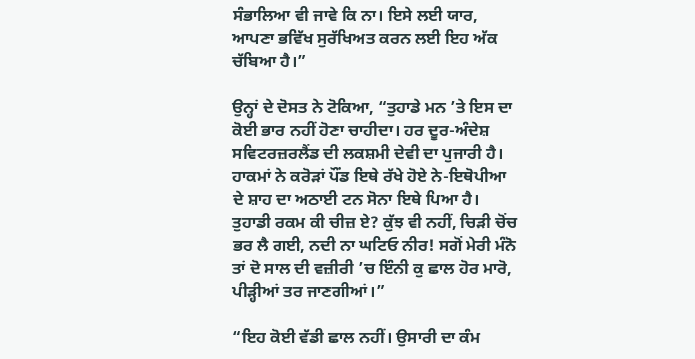ਸੰਭਾਲਿਆ ਵੀ ਜਾਵੇ ਕਿ ਨਾ। ਇਸੇ ਲਈ ਯਾਰ, ਆਪਣਾ ਭਵਿੱਖ ਸੁਰੱਖਿਅਤ ਕਰਨ ਲਈ ਇਹ ਅੱਕ ਚੱਬਿਆ ਹੈ।”

ਉਨ੍ਹਾਂ ਦੇ ਦੋਸਤ ਨੇ ਟੋਕਿਆ, “ਤੁਹਾਡੇ ਮਨ ’ਤੇ ਇਸ ਦਾ ਕੋਈ ਭਾਰ ਨਹੀਂ ਹੋਣਾ ਚਾਹੀਦਾ। ਹਰ ਦੂਰ-ਅੰਦੇਸ਼ ਸਵਿਟਰਜ਼ਰਲੈਂਡ ਦੀ ਲਕਸ਼ਮੀ ਦੇਵੀ ਦਾ ਪੁਜਾਰੀ ਹੈ। ਹਾਕਮਾਂ ਨੇ ਕਰੋੜਾਂ ਪੌਂਡ ਇਥੇ ਰੱਖੇ ਹੋਏ ਨੇ-ਇਥੋਪੀਆ ਦੇ ਸ਼ਾਹ ਦਾ ਅਠਾਈ ਟਨ ਸੋਨਾ ਇਥੇ ਪਿਆ ਹੈ। ਤੁਹਾਡੀ ਰਕਮ ਕੀ ਚੀਜ਼ ਏ? ਕੁੱਝ ਵੀ ਨਹੀਂ, ਚਿੜੀ ਚੋਂਚ ਭਰ ਲੈ ਗਈ, ਨਦੀ ਨਾ ਘਟਿਓ ਨੀਰ! ਸਗੋਂ ਮੇਰੀ ਮੰਨੋ ਤਾਂ ਦੋ ਸਾਲ ਦੀ ਵਜ਼ੀਰੀ ’ਚ ਇੰਨੀ ਕੁ ਛਾਲ ਹੋਰ ਮਾਰੋ, ਪੀੜ੍ਹੀਆਂ ਤਰ ਜਾਣਗੀਆਂ।”

“ਇਹ ਕੋਈ ਵੱਡੀ ਛਾਲ ਨਹੀਂ। ਉਸਾਰੀ ਦਾ ਕੰਮ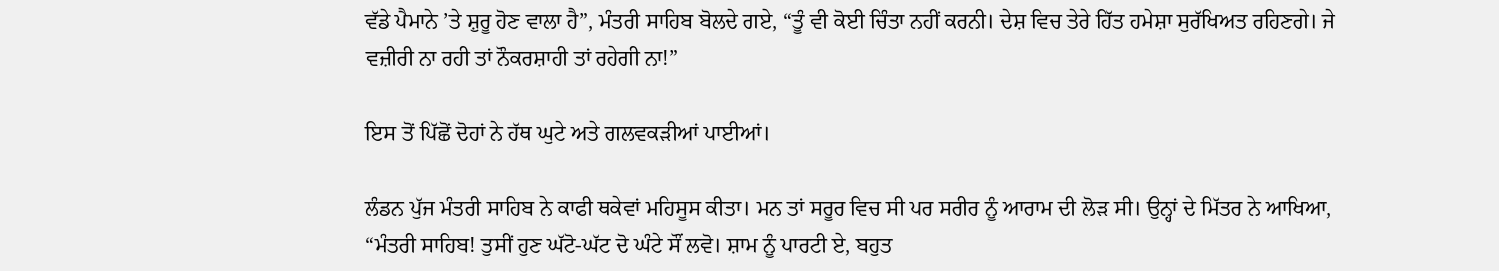ਵੱਡੇ ਪੈਮਾਨੇ ’ਤੇ ਸ਼ੁਰੂ ਹੋਣ ਵਾਲਾ ਹੈ”, ਮੰਤਰੀ ਸਾਹਿਬ ਬੋਲਦੇ ਗਏ, “ਤੂੰ ਵੀ ਕੋਈ ਚਿੰਤਾ ਨਹੀਂ ਕਰਨੀ। ਦੇਸ਼ ਵਿਚ ਤੇਰੇ ਹਿੱਤ ਹਮੇਸ਼ਾ ਸੁਰੱਖਿਅਤ ਰਹਿਣਗੇ। ਜੇ ਵਜ਼ੀਰੀ ਨਾ ਰਹੀ ਤਾਂ ਨੌਕਰਸ਼ਾਹੀ ਤਾਂ ਰਹੇਗੀ ਨਾ!”

ਇਸ ਤੋਂ ਪਿੱਛੋਂ ਦੋਹਾਂ ਨੇ ਹੱਥ ਘੁਟੇ ਅਤੇ ਗਲਵਕੜੀਆਂ ਪਾਈਆਂ।

ਲੰਡਨ ਪੁੱਜ ਮੰਤਰੀ ਸਾਹਿਬ ਨੇ ਕਾਫੀ ਥਕੇਵਾਂ ਮਹਿਸੂਸ ਕੀਤਾ। ਮਨ ਤਾਂ ਸਰੂਰ ਵਿਚ ਸੀ ਪਰ ਸਰੀਰ ਨੂੰ ਆਰਾਮ ਦੀ ਲੋੜ ਸੀ। ਉਨ੍ਹਾਂ ਦੇ ਮਿੱਤਰ ਨੇ ਆਖਿਆ, “ਮੰਤਰੀ ਸਾਹਿਬ! ਤੁਸੀਂ ਹੁਣ ਘੱਟੋ-ਘੱਟ ਦੋ ਘੰਟੇ ਸੌਂ ਲਵੋ। ਸ਼ਾਮ ਨੂੰ ਪਾਰਟੀ ਏ, ਬਹੁਤ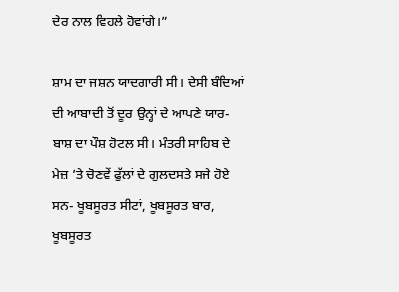ਦੇਰ ਨਾਲ ਵਿਹਲੇ ਹੋਵਾਂਗੇ।”

ਸ਼ਾਮ ਦਾ ਜਸ਼ਨ ਯਾਦਗਾਰੀ ਸੀ। ਦੇਸੀ ਬੰਦਿਆਂ ਦੀ ਆਬਾਦੀ ਤੋਂ ਦੂਰ ਉਨ੍ਹਾਂ ਦੇ ਆਪਣੇ ਯਾਰ-ਬਾਸ਼ ਦਾ ਪੌਸ਼ ਹੋਟਲ ਸੀ। ਮੰਤਰੀ ਸਾਹਿਬ ਦੇ ਮੇਜ਼ ’ਤੇ ਚੋਣਵੇਂ ਫੁੱਲਾਂ ਦੇ ਗੁਲਦਸਤੇ ਸਜੇ ਹੋਏ ਸਨ- ਖੂਬਸੂਰਤ ਸੀਟਾਂ, ਖੂਬਸੂਰਤ ਬਾਰ, ਖੂਬਸੂਰਤ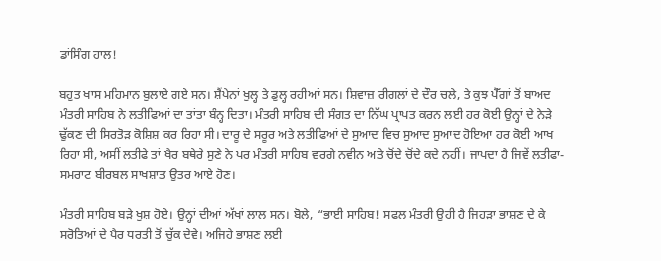ਡਾਂਸਿੰਗ ਹਾਲ!

ਬਹੁਤ ਖਾਸ ਮਹਿਮਾਨ ਬੁਲਾਏ ਗਏ ਸਨ। ਸ਼ੈਂਪੇਨਾਂ ਖੁਲ੍ਹ ਤੇ ਡੁਲ੍ਹ ਰਹੀਆਂ ਸਨ। ਸ਼ਿਵਾਜ਼ ਰੀਗਲਾਂ ਦੇ ਦੌਰ ਚਲੇ, ਤੇ ਕੁਝ ਪੈੱਗਾਂ ਤੋਂ ਬਾਅਦ ਮੰਤਰੀ ਸਾਹਿਬ ਨੇ ਲਤੀਫਿਆਂ ਦਾ ਤਾਂਤਾ ਬੰਨ੍ਹ ਦਿਤਾ। ਮੰਤਰੀ ਸਾਹਿਬ ਦੀ ਸੰਗਤ ਦਾ ਨਿੱਘ ਪ੍ਰਾਪਤ ਕਰਨ ਲਈ ਹਰ ਕੋਈ ਉਨ੍ਹਾਂ ਦੇ ਨੇੜੇ ਢੁੱਕਣ ਦੀ ਸਿਰਤੋੜ ਕੋਸ਼ਿਸ਼ ਕਰ ਰਿਹਾ ਸੀ। ਦਾਰੂ ਦੇ ਸਰੂਰ ਅਤੇ ਲਤੀਫਿਆਂ ਦੇ ਸੁਆਦ ਵਿਚ ਸੁਆਦ ਸੁਆਦ ਹੋਇਆ ਹਰ ਕੋਈ ਆਖ ਰਿਹਾ ਸੀ, ਅਸੀਂ ਲਤੀਫੇ ਤਾਂ ਖੈਰ ਬਥੇਰੇ ਸੁਣੇ ਨੇ ਪਰ ਮੰਤਰੀ ਸਾਹਿਬ ਵਰਗੇ ਨਵੀਨ ਅਤੇ ਚੋਂਦੇ ਚੋਂਦੇ ਕਦੇ ਨਹੀਂ। ਜਾਪਦਾ ਹੈ ਜਿਵੇਂ ਲਤੀਫਾ-ਸਮਰਾਟ ਬੀਰਬਲ ਸਾਖਸ਼ਾਤ ਉਤਰ ਆਏ ਹੋਣ।

ਮੰਤਰੀ ਸਾਹਿਬ ਬੜੇ ਖੁਸ਼ ਹੋਏ। ਉਨ੍ਹਾਂ ਦੀਆਂ ਅੱਖਾਂ ਲਾਲ ਸਨ। ਬੋਲੇ, “ਭਾਈ ਸਾਹਿਬ! ਸਫਲ ਮੰਤਰੀ ਉਹੀ ਹੈ ਜਿਹੜਾ ਭਾਸ਼ਣ ਦੇ ਕੇ ਸਰੋਤਿਆਂ ਦੇ ਪੈਰ ਧਰਤੀ ਤੋਂ ਚੁੱਕ ਦੇਵੇ। ਅਜਿਹੇ ਭਾਸ਼ਣ ਲਈ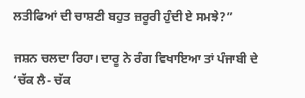ਲਤੀਫਿਆਂ ਦੀ ਚਾਸ਼ਣੀ ਬਹੁਤ ਜ਼ਰੂਰੀ ਹੁੰਦੀ ਏ ਸਮਝੇ?”

ਜਸ਼ਨ ਚਲਦਾ ਰਿਹਾ। ਦਾਰੂ ਨੇ ਰੰਗ ਵਿਖਾਇਆ ਤਾਂ ਪੰਜਾਬੀ ਦੇ ‘ਚੱਕ ਲੈ- ਚੱਕ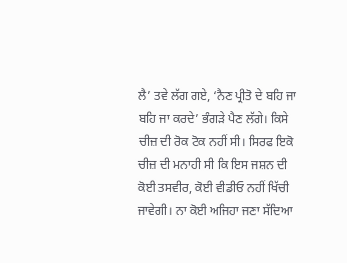ਲੈ’ ਤਵੇ ਲੱਗ ਗਏ, ‘ਨੈਣ ਪ੍ਰੀਤੋ ਦੇ ਬਹਿ ਜਾ ਬਹਿ ਜਾ ਕਰਦੇ’ ਭੰਗੜੇ ਪੈਣ ਲੱਗੇ। ਕਿਸੇ ਚੀਜ਼ ਦੀ ਰੋਕ ਟੋਕ ਨਹੀਂ ਸੀ। ਸਿਰਫ ਇਕੋ ਚੀਜ਼ ਦੀ ਮਨਾਹੀ ਸੀ ਕਿ ਇਸ ਜਸ਼ਨ ਦੀ ਕੋਈ ਤਸਵੀਰ, ਕੋਈ ਵੀਡੀਓ ਨਹੀਂ ਖਿੱਚੀ ਜਾਵੇਗੀ। ਨਾ ਕੋਈ ਅਜਿਹਾ ਜਣਾ ਸੱਦਿਆ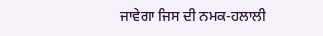ਜਾਵੇਗਾ ਜਿਸ ਦੀ ਨਮਕ-ਹਲਾਲੀ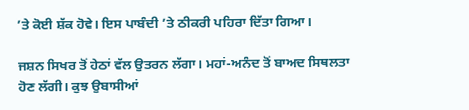’ਤੇ ਕੋਈ ਸ਼ੱਕ ਹੋਵੇ। ਇਸ ਪਾਬੰਦੀ ’ਤੇ ਠੀਕਰੀ ਪਹਿਰਾ ਦਿੱਤਾ ਗਿਆ।

ਜਸ਼ਨ ਸਿਖਰ ਤੋਂ ਹੇਠਾਂ ਵੱਲ ਉਤਰਨ ਲੱਗਾ। ਮਹਾਂ-ਅਨੰਦ ਤੋਂ ਬਾਅਦ ਸਿਥਲਤਾ ਹੋਣ ਲੱਗੀ। ਕੁਝ ਉਬਾਸੀਆਂ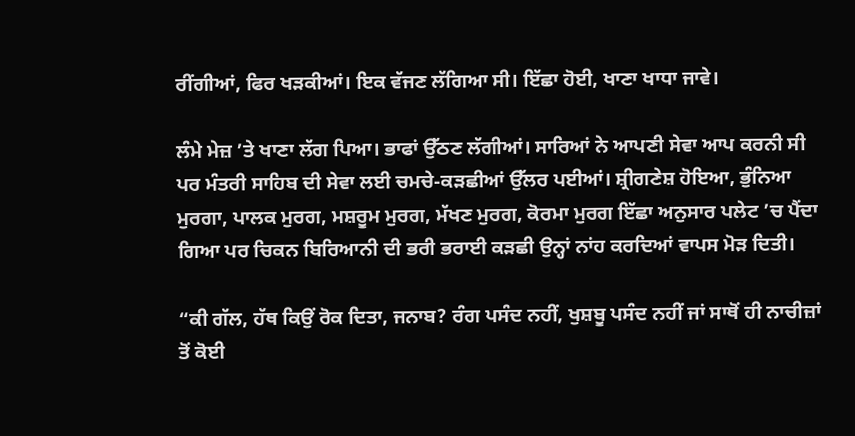ਰੀਂਗੀਆਂ, ਫਿਰ ਖੜਕੀਆਂ। ਇਕ ਵੱਜਣ ਲੱਗਿਆ ਸੀ। ਇੱਛਾ ਹੋਈ, ਖਾਣਾ ਖਾਧਾ ਜਾਵੇ।

ਲੰਮੇ ਮੇਜ਼ ’ਤੇ ਖਾਣਾ ਲੱਗ ਪਿਆ। ਭਾਫਾਂ ਉੱਠਣ ਲੱਗੀਆਂ। ਸਾਰਿਆਂ ਨੇ ਆਪਣੀ ਸੇਵਾ ਆਪ ਕਰਨੀ ਸੀ ਪਰ ਮੰਤਰੀ ਸਾਹਿਬ ਦੀ ਸੇਵਾ ਲਈ ਚਮਚੇ-ਕੜਛੀਆਂ ਉੱਲਰ ਪਈਆਂ। ਸ਼੍ਰੀਗਣੇਸ਼ ਹੋਇਆ, ਭੁੰਨਿਆ ਮੁਰਗਾ, ਪਾਲਕ ਮੁਰਗ, ਮਸ਼ਰੂਮ ਮੁਰਗ, ਮੱਖਣ ਮੁਰਗ, ਕੋਰਮਾ ਮੁਰਗ ਇੱਛਾ ਅਨੁਸਾਰ ਪਲੇਟ ’ਚ ਪੈਂਦਾ ਗਿਆ ਪਰ ਚਿਕਨ ਬਿਰਿਆਨੀ ਦੀ ਭਰੀ ਭਰਾਈ ਕੜਛੀ ਉਨ੍ਹਾਂ ਨਾਂਹ ਕਰਦਿਆਂ ਵਾਪਸ ਮੋੜ ਦਿਤੀ।

“ਕੀ ਗੱਲ, ਹੱਥ ਕਿਉਂ ਰੋਕ ਦਿਤਾ, ਜਨਾਬ? ਰੰਗ ਪਸੰਦ ਨਹੀਂ, ਖੁਸ਼ਬੂ ਪਸੰਦ ਨਹੀਂ ਜਾਂ ਸਾਥੋਂ ਹੀ ਨਾਚੀਜ਼ਾਂ ਤੋਂ ਕੋਈ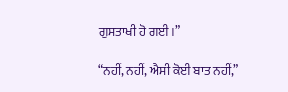ਗੁਸਤਾਖੀ ਹੋ ਗਈ।”

“ਨਹੀਂ, ਨਹੀਂ, ਐਸੀ ਕੋਈ ਬਾਤ ਨਹੀਂ,”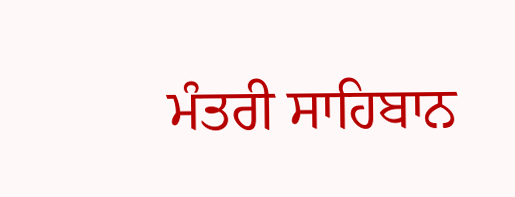ਮੰਤਰੀ ਸਾਹਿਬਾਨ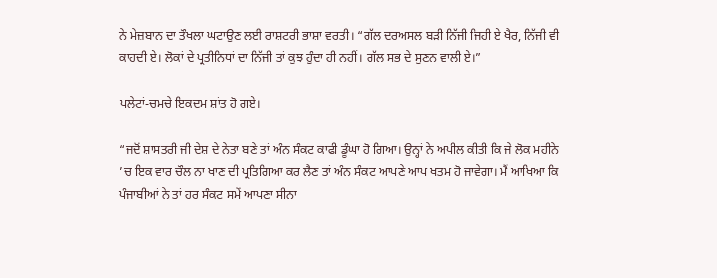ਨੇ ਮੇਜ਼ਬਾਨ ਦਾ ਤੌਖਲਾ ਘਟਾਉਣ ਲਈ ਰਾਸ਼ਟਰੀ ਭਾਸ਼ਾ ਵਰਤੀ। “ਗੱਲ ਦਰਅਸਲ ਬੜੀ ਨਿੱਜੀ ਜਿਹੀ ਏ ਖੈਰ, ਨਿੱਜੀ ਵੀ ਕਾਹਦੀ ਏ। ਲੋਕਾਂ ਦੇ ਪ੍ਰਤੀਨਿਧਾਂ ਦਾ ਨਿੱਜੀ ਤਾਂ ਕੁਝ ਹੁੰਦਾ ਹੀ ਨਹੀਂ। ਗੱਲ ਸਭ ਦੇ ਸੁਣਨ ਵਾਲੀ ਏ।”

ਪਲੇਟਾਂ-ਚਮਚੇ ਇਕਦਮ ਸ਼ਾਂਤ ਹੋ ਗਏ।

“ਜਦੋਂ ਸ਼ਾਸਤਰੀ ਜੀ ਦੇਸ਼ ਦੇ ਨੇਤਾ ਬਣੇ ਤਾਂ ਅੰਨ ਸੰਕਟ ਕਾਫੀ ਡੂੰਘਾ ਹੋ ਗਿਆ। ਉਨ੍ਹਾਂ ਨੇ ਅਪੀਲ ਕੀਤੀ ਕਿ ਜੇ ਲੋਕ ਮਹੀਨੇ ’ਚ ਇਕ ਵਾਰ ਚੌਲ ਨਾ ਖਾਣ ਦੀ ਪ੍ਰਤਿਗਿਆ ਕਰ ਲੈਣ ਤਾਂ ਅੰਨ ਸੰਕਟ ਆਪਣੇ ਆਪ ਖਤਮ ਹੋ ਜਾਵੇਗਾ। ਮੈਂ ਆਖਿਆ ਕਿ ਪੰਜਾਬੀਆਂ ਨੇ ਤਾਂ ਹਰ ਸੰਕਟ ਸਮੇਂ ਆਪਣਾ ਸੀਨਾ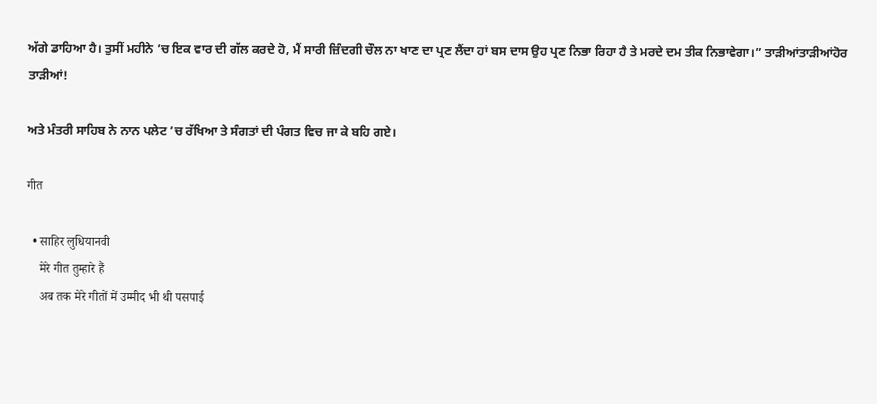ਅੱਗੇ ਡਾਹਿਆ ਹੈ। ਤੁਸੀਂ ਮਹੀਨੇ ’ਚ ਇਕ ਵਾਰ ਦੀ ਗੱਲ ਕਰਦੇ ਹੋ, ਮੈਂ ਸਾਰੀ ਜ਼ਿੰਦਗੀ ਚੌਲ ਨਾ ਖਾਣ ਦਾ ਪ੍ਰਣ ਲੈਂਦਾ ਹਾਂ ਬਸ ਦਾਸ ਉਹ ਪ੍ਰਣ ਨਿਭਾ ਰਿਹਾ ਹੈ ਤੇ ਮਰਦੇ ਦਮ ਤੀਕ ਨਿਭਾਵੇਗਾ।” ਤਾੜੀਆਂਤਾੜੀਆਂਹੋਰ ਤਾੜੀਆਂ!

ਅਤੇ ਮੰਤਰੀ ਸਾਹਿਬ ਨੇ ਨਾਨ ਪਲੇਟ ’ਚ ਰੱਖਿਆ ਤੇ ਸੰਗਤਾਂ ਦੀ ਪੰਗਤ ਵਿਚ ਜਾ ਕੇ ਬਹਿ ਗਏ।

गीत

  • साहिर लुधियानवी
    मेरे गीत तुम्हारे हैं
    अब तक मेरे गीतों में उम्मीद भी थी पसपाई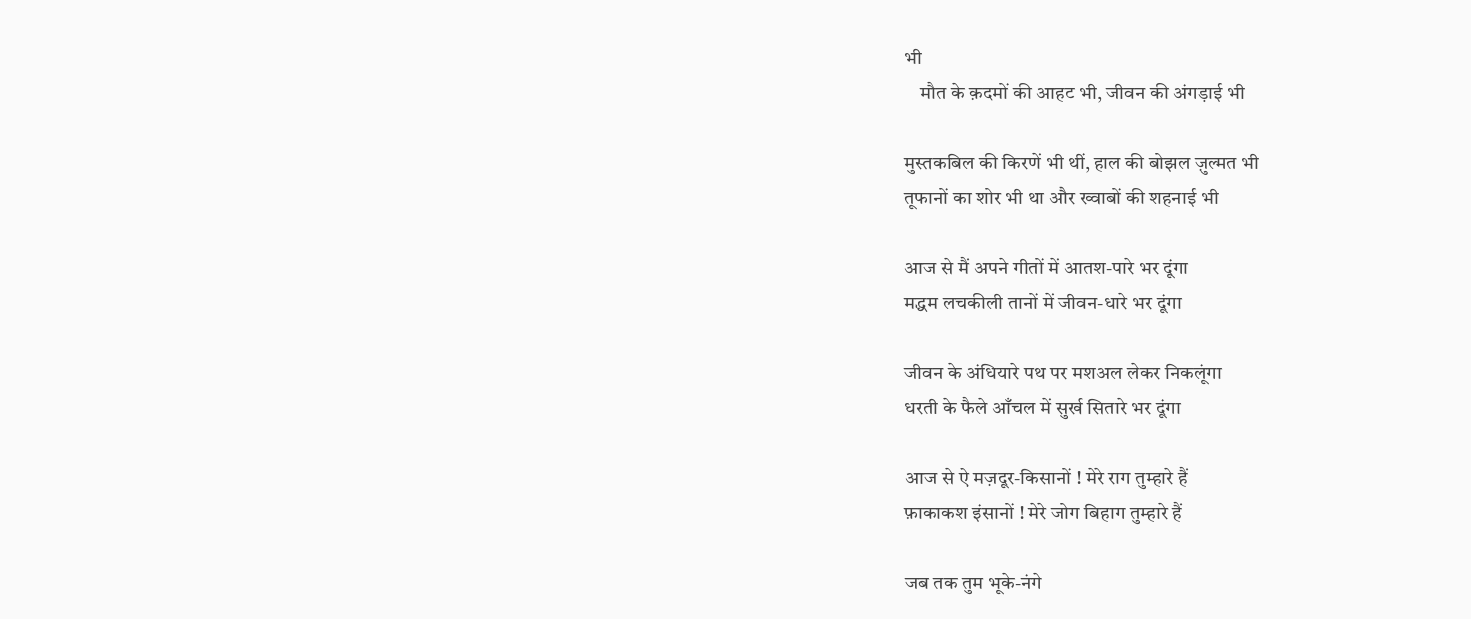भी
    मौत के क़दमों की आहट भी, जीवन की अंगड़ाई भी

मुस्तकबिल की किरणें भी थीं, हाल की बोझल ज़ुल्मत भी
तूफानों का शोर भी था और ख्वाबों की शहनाई भी

आज से मैं अपने गीतों में आतश-पारे भर दूंगा
मद्धम लचकीली तानों में जीवन-धारे भर दूंगा

जीवन के अंधियारे पथ पर मशअल लेकर निकलूंगा
धरती के फैले आँचल में सुर्ख सितारे भर दूंगा

आज से ऐ मज़दूर-किसानों ! मेरे राग तुम्हारे हैं
फ़ाकाकश इंसानों ! मेरे जोग बिहाग तुम्हारे हैं

जब तक तुम भूके-नंगे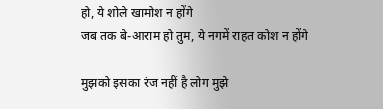हो, ये शोले खामोश न होंगे
जब तक बे-आराम हो तुम, ये नगमें राहत कोश न होंगे

मुझको इसका रंज नहीं है लोग मुझे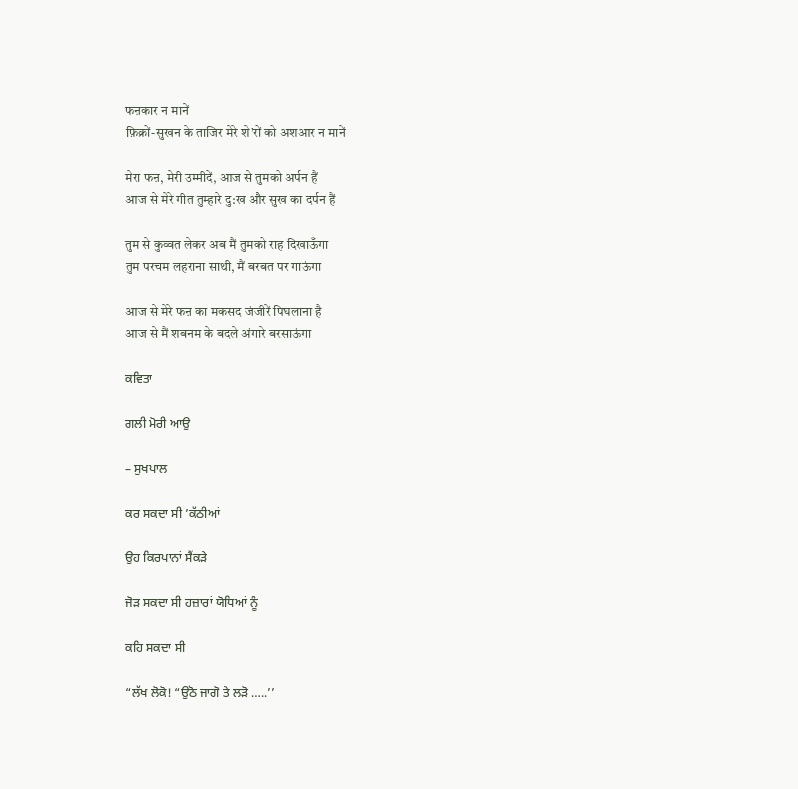फऩकार न मानें
फ़िक्रों-सुखन के ताजिर मेरे शे’रों को अशआर न मानें

मेरा फऩ, मेरी उम्मीदें, आज से तुमको अर्पन हैं
आज से मेरे गीत तुम्हारे दु:ख और सुख का दर्पन हैं

तुम से कुव्वत लेकर अब मैं तुमको राह दिखाऊँगा
तुम परचम लहराना साथी, मैं बरबत पर गाऊंगा

आज से मेरे फऩ का मकसद जंजीरें पिघलाना है
आज से मैं शबनम के बदले अंगारे बरसाऊंगा

ਕਵਿਤਾ

ਗਲੀ ਮੋਰੀ ਆਉ

– ਸੁਖਪਾਲ

ਕਰ ਸਕਦਾ ਸੀ ’ਕੱਠੀਆਂ

ਉਹ ਕਿਰਪਾਨਾਂ ਸੈਂਕੜੇ

ਜੋੜ ਸਕਦਾ ਸੀ ਹਜ਼ਾਰਾਂ ਯੋਧਿਆਂ ਨੂੰ

ਕਹਿ ਸਕਦਾ ਸੀ

“ਲੱਖ ਲੋਕੋ! “ਉਠੋ ਜਾਗੋ ਤੇ ਲੜੋ …..’’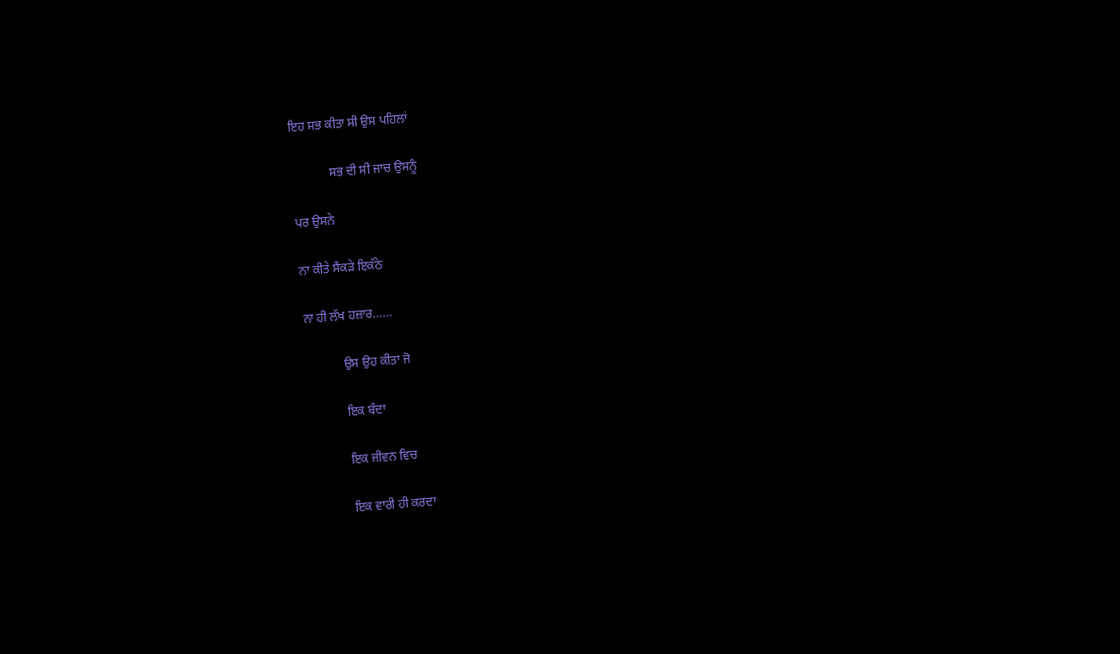ਇਹ ਸਭ ਕੀਤਾ ਸੀ ਉਸ ਪਹਿਲਾਂ

            ਸਭ ਦੀ ਸੀ ਜਾਚ ਉਸਨੂੰ

ਪਰ ਉਸਨੇ

ਨਾ ਕੀਤੇ ਸੈਂਕੜੇ ਇਕੱਠੇ

ਨਾ ਹੀ ਲੱਖ ਹਜ਼ਾਰ……

            ਉਸ ਉਹ ਕੀਤਾ ਜੋ

            ਇਕ ਬੰਦਾ

            ਇਕ ਜੀਵਨ ਵਿਚ

            ਇਕ ਵਾਰੀ ਹੀ ਕਰਦਾ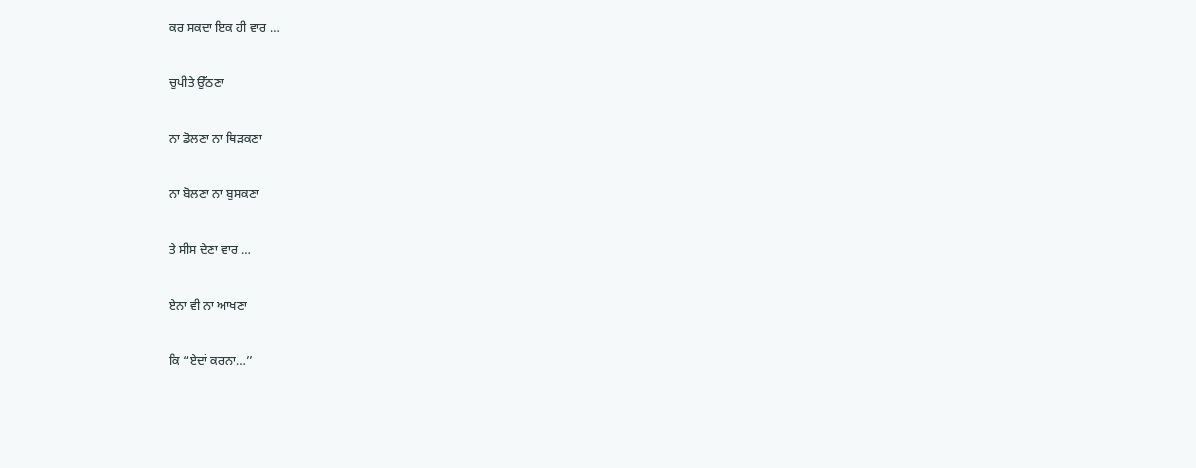ਕਰ ਸਕਦਾ ਇਕ ਹੀ ਵਾਰ …

ਚੁਪੀਤੇ ਉੱਠਣਾ

ਨਾ ਡੋਲਣਾ ਨਾ ਥਿੜਕਣਾ

ਨਾ ਬੋਲਣਾ ਨਾ ਬੁਸਕਣਾ

ਤੇ ਸੀਸ ਦੇਣਾ ਵਾਰ …

ਏਨਾ ਵੀ ਨਾ ਆਖਣਾ

ਕਿ “ਏਦਾਂ ਕਰਨਾ…’’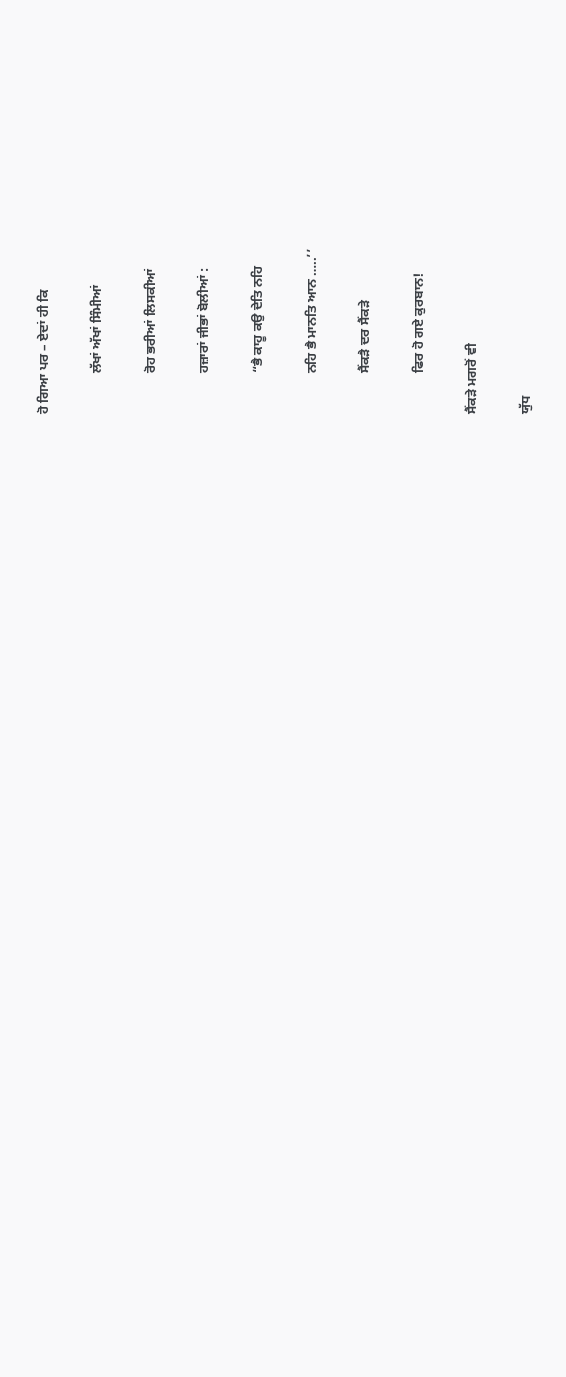ਹੋ ਗਿਆ ਪਰ – ਏਦਾਂ ਹੀ ਕਿ

            ਲੱਖਾਂ ਅੱਖਾਂ ਸਿੰਮੀਆਂ

            ਰੋਹ ਭਰੀਆਂ ਲਿਸਕੀਆਂ

            ਹਜ਼ਾਰਾਂ ਜੀਭਾਂ ਬੋਲੀਆਂ :

            “ਭੈ ਕਾਹੂ ਕਉ ਦੇਤਿ ਨਹਿ

            ਨਹਿ ਭੈ ਮਾਨਤਿ ਆਨ …..’’

            ਸੈਂਕੜੈ ਦਰ ਸੈਂਕੜੇ

            ਫਿਰ ਹੋ ਗਏ ਕੁਰਬਾਨ!

ਸੈਂਕੜੇ ਮਗਰੋਂ ਵੀ

ਯੁੱਧ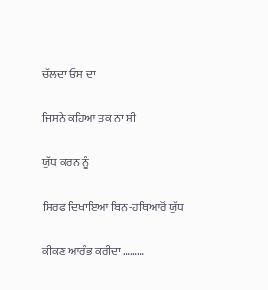ਚੱਲਦਾ ਓਸ ਦਾ

ਜਿਸਨੇ ਕਹਿਆ ਤਕ ਨਾ ਸੀ

ਯੁੱਧ ਕਰਨ ਨੂੰ

ਸਿਰਫ ਦਿਖਾਇਆ ਬਿਨ-ਹਥਿਆਰੋਂ ਯੁੱਧ

ਕੀਕਣ ਆਰੰਭ ਕਰੀਦਾ ………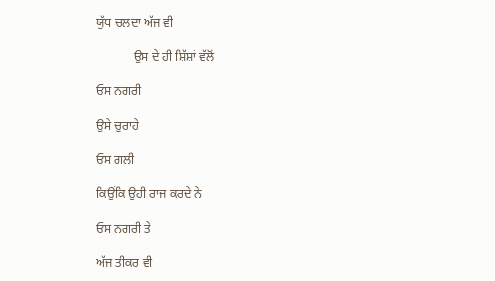ਯੁੱਧ ਚਲਦਾ ਅੱਜ ਵੀ

            ਉਸ ਦੇ ਹੀ ਸ਼ਿੱਸ਼ਾਂ ਵੱਲੋਂ

ਓਸ ਨਗਰੀ

ਉਸੇ ਚੁਰਾਹੇ

ਓਸ ਗਲੀ

ਕਿਉਂਕਿ ਉਹੀ ਰਾਜ ਕਰਦੇ ਨੇ

ਓਸ ਨਗਰੀ ਤੇ

ਅੱਜ ਤੀਕਰ ਵੀ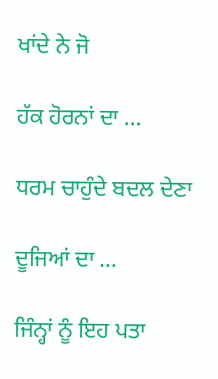ਖਾਂਦੇ ਨੇ ਜੋ

ਹੱਕ ਹੋਰਨਾਂ ਦਾ …

ਧਰਮ ਚਾਹੁੰਦੇ ਬਦਲ ਦੇਣਾ

ਦੂਜਿਆਂ ਦਾ …

ਜਿੰਨ੍ਹਾਂ ਨੂੰ ਇਹ ਪਤਾ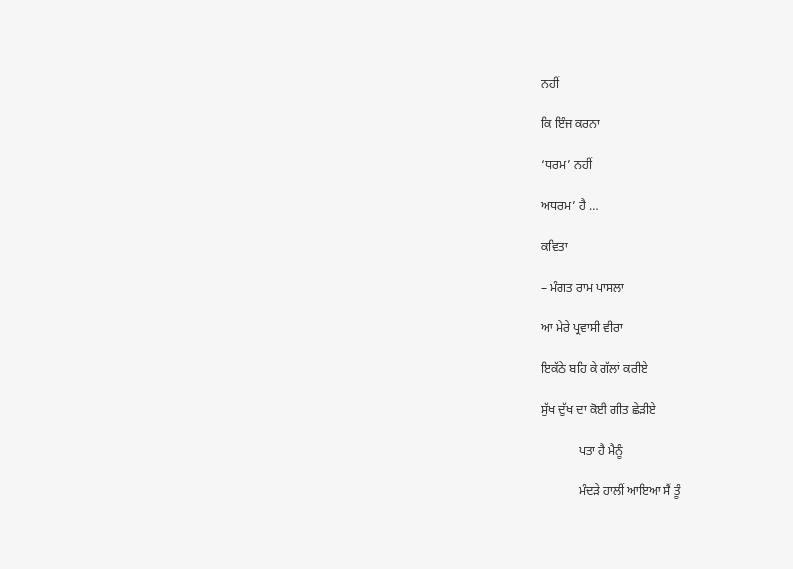ਨਹੀਂ

ਕਿ ਇੰਜ ਕਰਨਾ

‘ਧਰਮ’ ਨਹੀਂ

ਅਧਰਮ’ ਹੈ …

ਕਵਿਤਾ

– ਮੰਗਤ ਰਾਮ ਪਾਸਲਾ

ਆ ਮੇਰੇ ਪ੍ਰਵਾਸੀ ਵੀਰਾ

ਇਕੱਠੇ ਬਹਿ ਕੇ ਗੱਲਾਂ ਕਰੀਏ

ਸੁੱਖ ਦੁੱਖ ਦਾ ਕੋਈ ਗੀਤ ਛੇੜੀਏ

            ਪਤਾ ਹੈ ਮੈਨੂੰ

            ਮੰਦੜੇ ਹਾਲੀਂ ਆਇਆ ਸੈਂ ਤੂੰ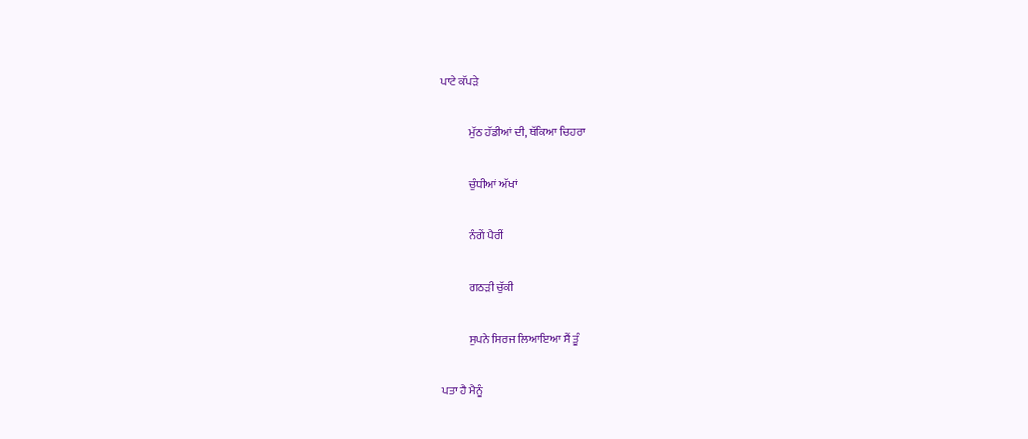ਪਾਟੇ ਕੱਪੜੇ

            ਮੁੱਠ ਹੱਡੀਆਂ ਦੀ, ਥੱਕਿਆ ਚਿਹਰਾ

            ਚੁੰਧੀਆਂ ਅੱਖਾਂ

            ਨੰਗੇਂ ਪੈਰੀਂ

            ਗਠੜੀ ਚੁੱਕੀ

            ਸੁਪਨੇ ਸਿਰਜ ਲਿਆਇਆ ਸੈਂ ਤੂੰ

ਪਤਾ ਹੈ ਮੈਨੂੰ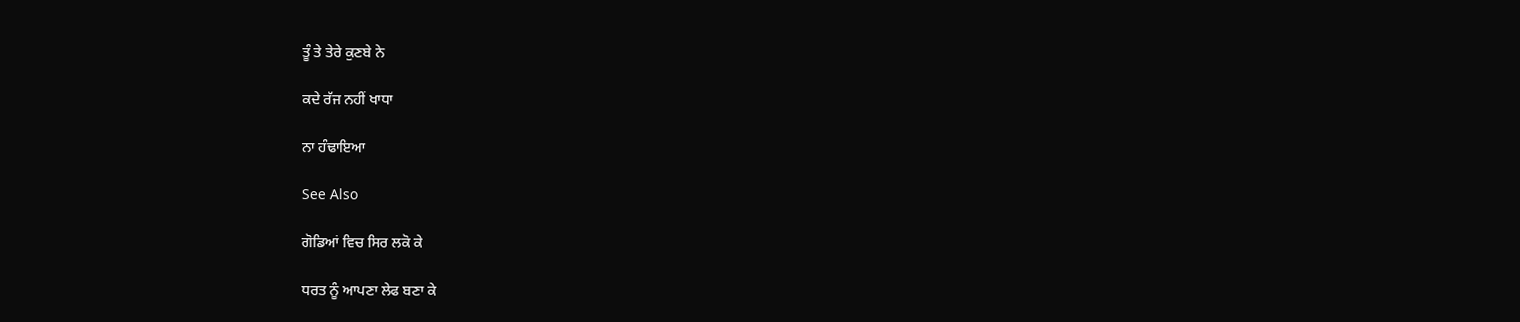ਤੂੰ ਤੇ ਤੇਰੇ ਕੁਣਬੇ ਨੇ

ਕਦੇ ਰੱਜ ਨਹੀਂ ਖਾਧਾ

ਨਾ ਹੰਢਾਇਆ

See Also

ਗੋਡਿਆਂ ਵਿਚ ਸਿਰ ਲਕੋ ਕੇ

ਧਰਤ ਨੂੰ ਆਪਣਾ ਲੇਫ ਬਣਾ ਕੇ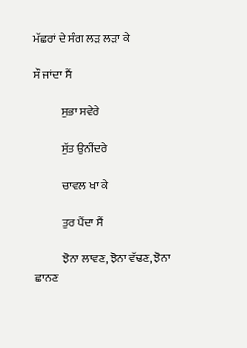ਮੱਛਰਾਂ ਦੇ ਸੰਗ ਲੜ ਲੜਾ ਕੇ

ਸੌ ਜਾਂਦਾ ਸੈਂ

            ਸੁਭਾ ਸਵੇਰੇ

            ਸੁੱਤ ਉਨੀਂਦਰੇ

            ਚਾਵਲ ਖਾ ਕੇ

            ਤੁਰ ਪੈਂਦਾ ਸੈਂ

            ਝੋਨਾ ਲਾਵਣ, ਝੋਨਾ ਵੱਢਣ, ਝੋਨਾ ਛਾਨਣ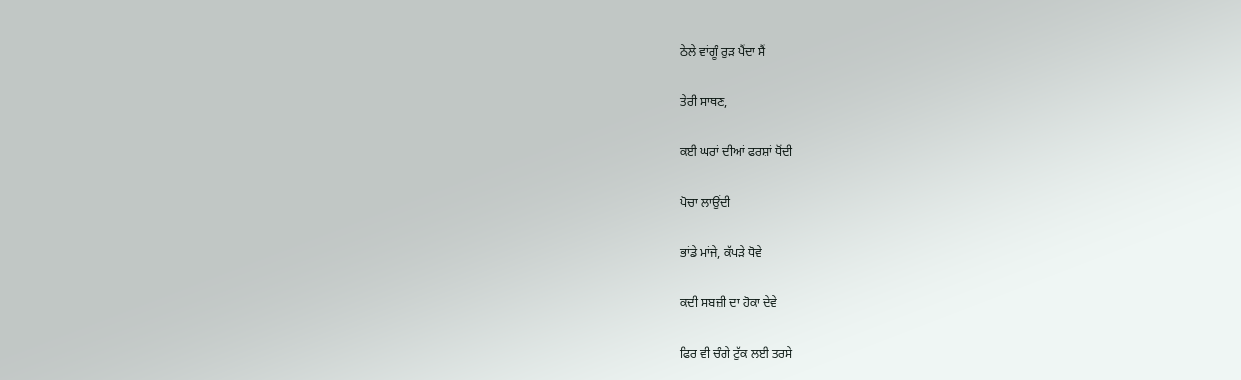ਠੇਲੇ ਵਾਂਗੂੰ ਰੁੜ ਪੈਂਦਾ ਸੈਂ

ਤੇਰੀ ਸਾਥਣ,

ਕਈ ਘਰਾਂ ਦੀਆਂ ਫਰਸ਼ਾਂ ਧੋਂਦੀ

ਪੋਚਾ ਲਾਉਂਦੀ

ਭਾਂਡੇ ਮਾਂਜੇ, ਕੱਪੜੇ ਧੋਵੇ

ਕਦੀ ਸਬਜ਼ੀ ਦਾ ਹੋਕਾ ਦੇਵੇ

ਫਿਰ ਵੀ ਚੰਗੇ ਟੁੱਕ ਲਈ ਤਰਸੇ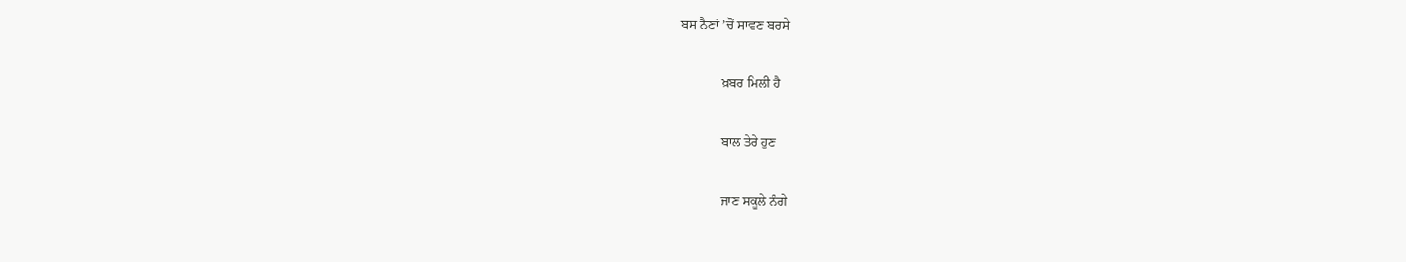ਬਸ ਨੈਣਾਂ ’ਚੋਂ ਸਾਵਣ ਬਰਸੇ

            ਖ਼ਬਰ ਮਿਲੀ ਹੈ

            ਬਾਲ ਤੇਰੇ ਹੁਣ

            ਜਾਣ ਸਕੂਲੇ ਨੰਗੇ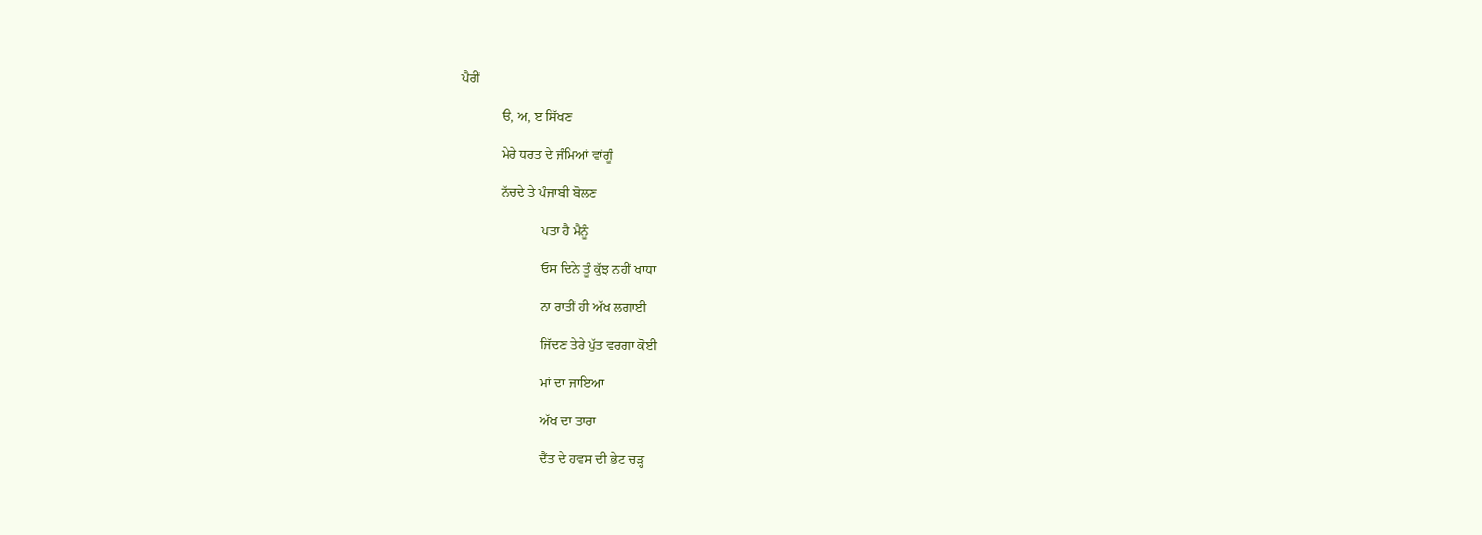ਪੈਰੀਂ

            ੳ, ਅ, ੲ ਸਿੱਖਣ

            ਮੇਰੇ ਧਰਤ ਦੇ ਜੰਮਿਆਂ ਵਾਂਗੂੰ

            ਨੱਚਦੇ ਤੇ ਪੰਜਾਬੀ ਬੋਲਣ

                        ਪਤਾ ਹੈ ਮੈਨੂੰ

                        ਓਸ ਦਿਨੇ ਤੂੰ ਕੁੱਝ ਨਹੀਂ ਖਾਧਾ

                        ਨਾ ਰਾਤੀਂ ਹੀ ਅੱਖ ਲਗਾਈ

                        ਜਿੱਦਣ ਤੇਰੇ ਪੁੱਤ ਵਰਗਾ ਕੋਈ

                        ਮਾਂ ਦਾ ਜਾਇਆ

                        ਅੱਖ ਦਾ ਤਾਰਾ

                        ਦੈਂਤ ਦੇ ਹਵਸ ਦੀ ਭੇਟ ਚੜ੍ਹ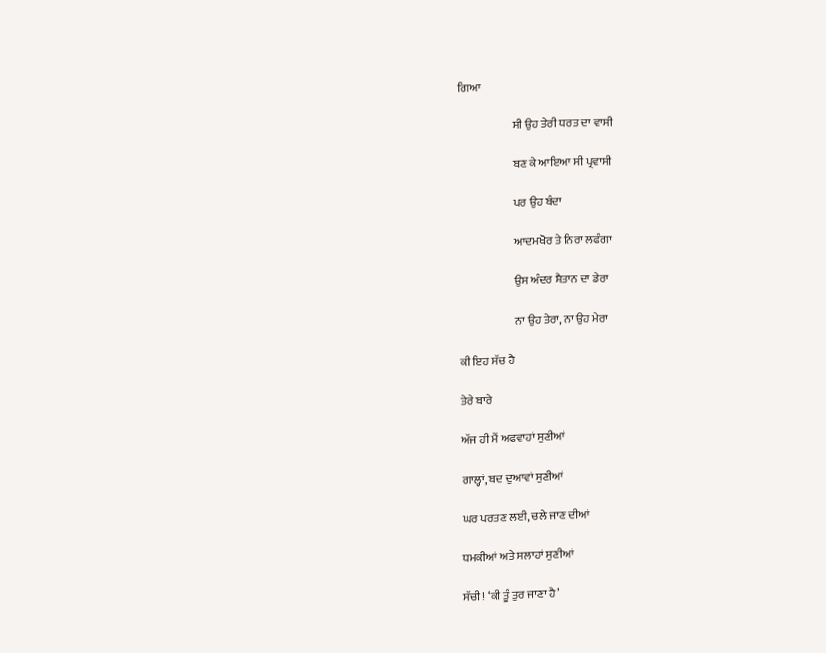ਗਿਆ

                        ਸੀ ਉਹ ਤੇਰੀ ਧਰਤ ਦਾ ਵਾਸੀ

                        ਬਣ ਕੇ ਆਇਆ ਸੀ ਪ੍ਰਵਾਸੀ

                        ਪਰ ਉਹ ਬੰਦਾ

                        ਆਦਮਖੋਰ ਤੇ ਨਿਰਾ ਲਫੰਗਾ

                        ਉਸ ਅੰਦਰ ਸ਼ੈਤਾਨ ਦਾ ਡੇਰਾ

                        ਨਾ ਉਹ ਤੇਰਾ, ਨਾ ਉਹ ਮੇਰਾ

ਕੀ ਇਹ ਸੱਚ ਹੈ

ਤੇਰੇ ਬਾਰੇ

ਅੱਜ ਹੀ ਮੈਂ ਅਫਵਾਹਾਂ ਸੁਣੀਆਂ

ਗਾਲ੍ਹਾਂ, ਬਦ ਦੁਆਵਾਂ ਸੁਣੀਆਂ

ਘਰ ਪਰਤਣ ਲਈ, ਚਲੇ ਜਾਣ ਦੀਆਂ

ਧਮਕੀਆਂ ਅਤੇ ਸਲਾਹਾਂ ਸੁਣੀਆਂ

ਸੱਚੀ! ‘ਕੀ ਤੂੰ ਤੁਰ ਜਾਣਾ ਹੈ’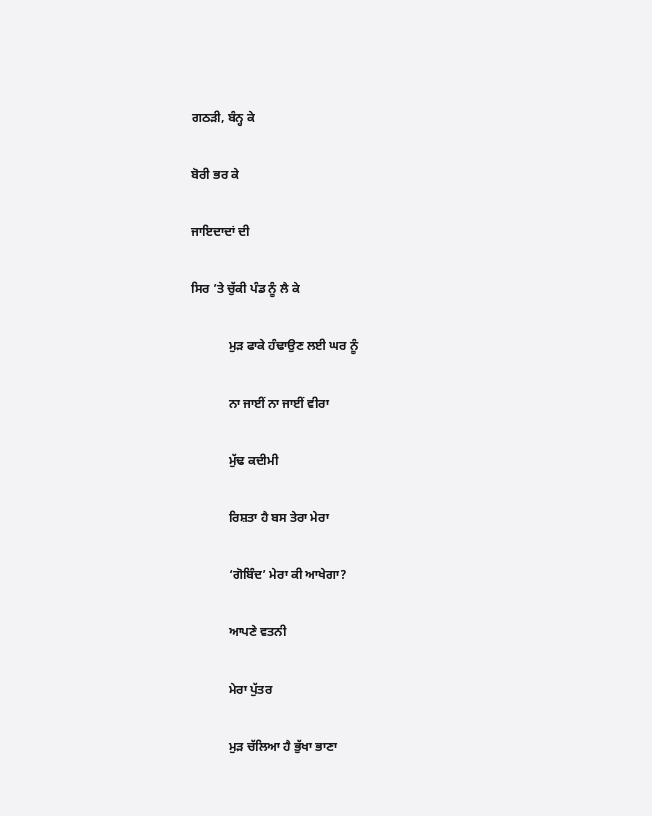ਗਠੜੀ, ਬੰਨ੍ਹ ਕੇ

ਬੋਰੀ ਭਰ ਕੇ

ਜਾਇਦਾਦਾਂ ਦੀ

ਸਿਰ ’ਤੇ ਚੁੱਕੀ ਪੰਡ ਨੂੰ ਲੈ ਕੇ

            ਮੁੜ ਫਾਕੇ ਹੰਢਾਉਣ ਲਈ ਘਰ ਨੂੰ

            ਨਾ ਜਾਈਂ ਨਾ ਜਾਈਂ ਵੀਰਾ

            ਮੁੱਢ ਕਦੀਮੀ

            ਰਿਸ਼ਤਾ ਹੈ ਬਸ ਤੇਰਾ ਮੇਰਾ

            ‘ਗੋਬਿੰਦ’ ਮੇਰਾ ਕੀ ਆਖੇਗਾ?

            ਆਪਣੇ ਵਤਨੀ

            ਮੇਰਾ ਪੁੱਤਰ

            ਮੁੜ ਚੱਲਿਆ ਹੈ ਭੁੱਖਾ ਭਾਣਾ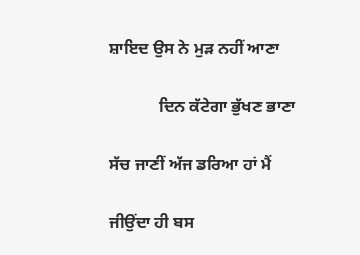ਸ਼ਾਇਦ ਉਸ ਨੇ ਮੁੜ ਨਹੀਂ ਆਣਾ

            ਦਿਨ ਕੱਟੇਗਾ ਭੁੱਖਣ ਭਾਣਾ

ਸੱਚ ਜਾਣੀਂ ਅੱਜ ਡਰਿਆ ਹਾਂ ਮੈਂ

ਜੀਉਂਦਾ ਹੀ ਬਸ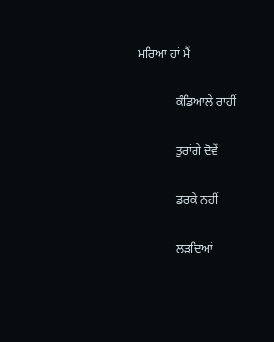ਮਰਿਆ ਹਾਂ ਮੈਂ

            ਕੰਡਿਆਲੇ ਰਾਹੀਂ

            ਤੁਰਾਂਗੇ ਦੋਵੇਂ

            ਡਰਕੇ ਨਹੀਂ

            ਲੜਦਿਆਂ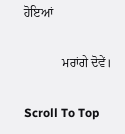ਹੋਇਆਂ

            ਮਰਾਂਗੇ ਦੋਵੇਂ।

Scroll To Top